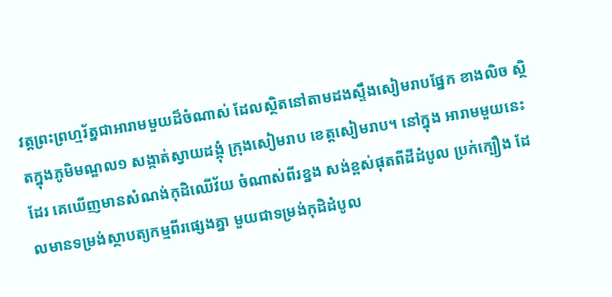វត្តព្រះព្រហ្មរ័ត្នជាអារាមមួយដ៏ចំណាស់ ដែលស្ថិតនៅតាមដងស្ទឹងសៀមរាបផ្នែក ខាងលិច ស្ថិតក្នុងភូមិមណ្ឌល១ សង្កាត់ស្វាយដង្គុំ ក្រុងសៀមរាប ខេត្តសៀមរាប។ នៅក្នុង អារាមមួយនេះដែរ គេឃើញមានសំណង់កុដិឈើវ័យ ចំណាស់ពីរខ្នង សង់ខ្ពស់ផុតពីដីដំបូល ប្រក់ក្បឿង ដែលមានទម្រង់ស្ថាបត្យកម្មពីរផ្សេងគ្នា មួយជាទម្រង់កុដិដំបូល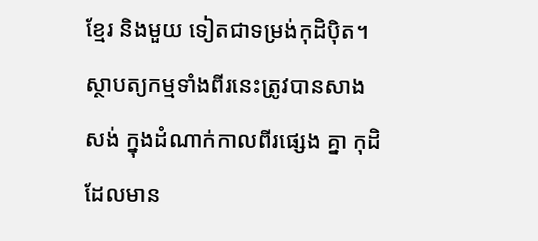ខ្មែរ និងមួយ ទៀតជាទម្រង់កុដិប៉ិត។ ស្ថាបត្យកម្មទាំងពីរនេះត្រូវបានសាងសង់ ក្នុងដំណាក់កាលពីរផ្សេង គ្នា កុដិដែលមាន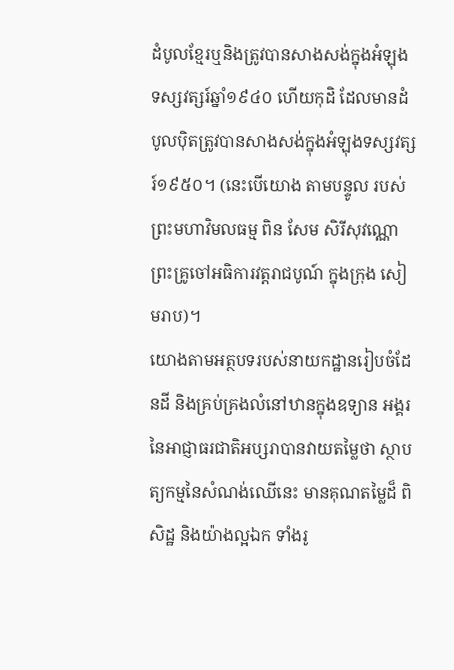ដំបូលខ្មែរឬនិងត្រូវបានសាងសង់ក្នុងអំឡុងទស្សវត្សរ៍ឆ្នាំ១៩៤០ ហើយកុដិ ដែលមានដំបូលប៉ិតត្រូវបានសាងសង់ក្នុងអំឡុងទស្សវត្សរ៍១៩៥០។ (នេះបើយោង តាមបន្ទូល របស់ព្រះមហាវិមលធម្ម ពិន សែម សិរីសុវណ្ណោ ព្រះគ្រូចៅអធិការវត្តរាជបូណ៍ ក្នុងក្រុង សៀមរាប)។
យោងតាមអត្ថបទរបស់នាយកដ្ឋានរៀបចំដែនដី និងគ្រប់គ្រងលំនៅឋានក្នុងឧទ្យាន អង្គរនៃអាជ្ញាធរជាតិអប្សរាបានវាយតម្លៃថា ស្ថាបត្យកម្មនៃសំណង់ឈើនេះ មានគុណតម្លៃដ៏ ពិសិដ្ឋ និងយ៉ាងល្អឯក ទាំងរូ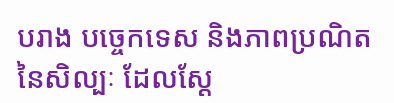បរាង បច្ចេកទេស និងភាពប្រណិតនៃសិល្បៈ ដែលស្តែ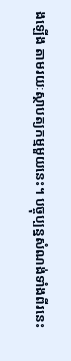ងឡើង តាមរយៈស្ថាបត្យកម្មមួយនេះ។ បច្ចុប្បន្នសំណង់ទាំងពីរនេះ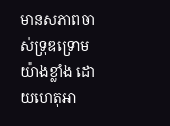មានសភាពចាស់ទ្រុឌទ្រោម យ៉ាងខ្លាំង ដោយហេតុអា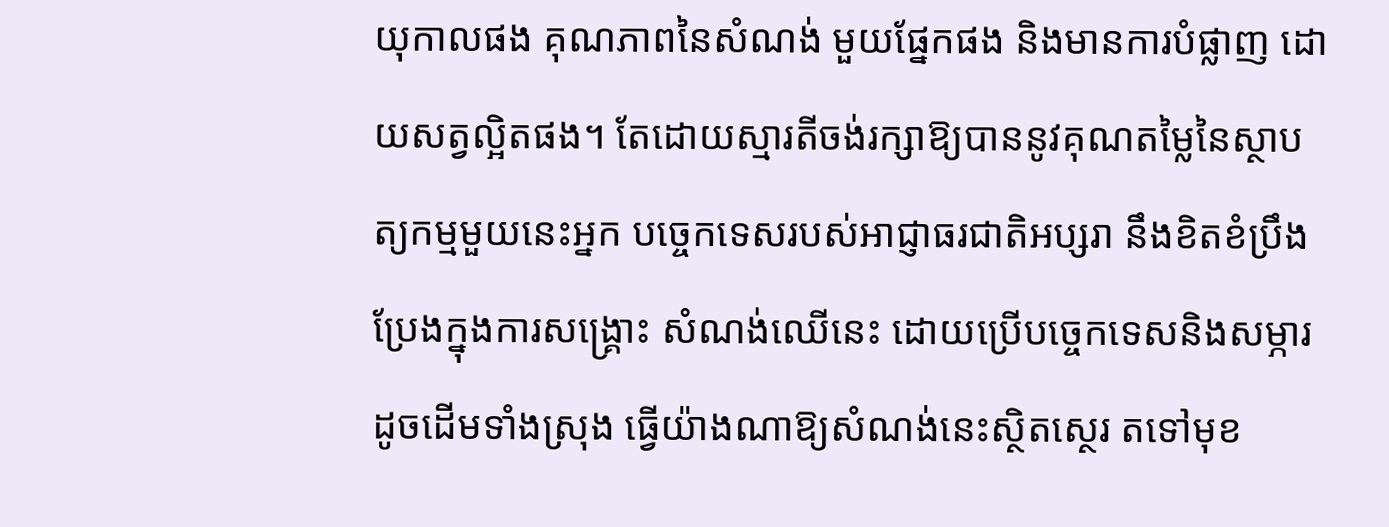យុកាលផង គុណភាពនៃសំណង់ មួយផ្នែកផង និងមានការបំផ្លាញ ដោយសត្វល្អិតផង។ តែដោយស្មារតីចង់រក្សាឱ្យបាននូវគុណតម្លៃនៃស្ថាបត្យកម្មមួយនេះអ្នក បច្ចេកទេសរបស់អាជ្ញាធរជាតិអប្សរា នឹងខិតខំប្រឹងប្រែងក្នុងការសង្រ្គោះ សំណង់ឈើនេះ ដោយប្រើបច្ចេកទេសនិងសម្ភារដូចដើមទាំងស្រុង ធ្វើយ៉ាងណាឱ្យសំណង់នេះស្ថិតស្ថេរ តទៅមុខ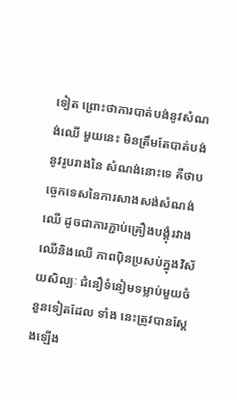ទៀត ព្រោះថាការបាត់បង់នូវសំណង់ឈើ មួយនេះ មិនត្រឹមតែបាត់បង់នូវរូបរាងនៃ សំណង់នោះទេ គឺថាបច្ចេកទេសនៃការសាងសង់សំណង់ឈើ ដូចជាការភ្ជាប់គ្រឿងបង្គុំរវាង ឈើនិងឈើ ភាពប៉ិនប្រសប់ក្នុងវិស័យសិល្បៈ ជំនឿទំនៀមទម្លាប់មួយចំនួនទៀតដែល ទាំង នេះត្រូវបានស្តែងឡើង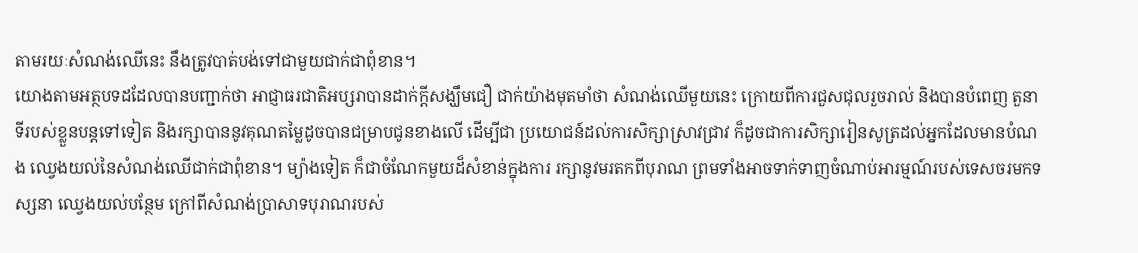តាមរយៈសំណង់ឈើនេះ នឹងត្រូវបាត់បង់ទៅជាមួយជាក់ជាពុំខាន។
យោងតាមអត្ថបទដដែលបានបញ្ជាក់ថា អាជ្ញាធរជាតិអប្សរាបានដាក់ក្តីសង្ឃឹមជឿ ជាក់យ៉ាងមុតមាំថា សំណង់ឈើមួយនេះ ក្រោយពីការជួសជុលរួចរាល់ និងបានបំពេញ តួនាទីរបស់ខ្លួនបន្តទៅទៀត និងរក្សាបាននូវគុណតម្លៃដូចបានជម្រាបជូនខាងលើ ដើម្បីជា ប្រយោជន៍ដល់ការសិក្សាស្រាវជ្រាវ ក៏ដូចជាការសិក្សារៀនសូត្រដល់អ្នកដែលមានបំណង ឈ្វេងយល់នៃសំណង់ឈើជាក់ជាពុំខាន។ ម្យ៉ាងទៀត ក៏ជាចំណែកមួយដ៏សំខាន់ក្នុងការ រក្សានូវមរតកពីបុរាណ ព្រមទាំងអាចទាក់ទាញចំណាប់អារម្មណ៍របស់ទេសចរមកទស្សនា ឈ្វេងយល់បន្ថែម ក្រៅពីសំណង់ប្រាសាទបុរាណរបស់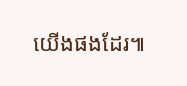យើងផងដែរ៕